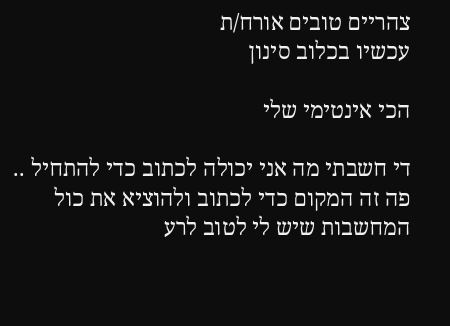צהריים טובים אורח/ת
עכשיו בכלוב סינון

הכי אינטימי שלי

די חשבתי מה אני יכולה לכתוב כדי להתחיל ..
פה זה המקום כדי לכתוב ולהוציא את כול המחשבות שיש לי לטוב לרע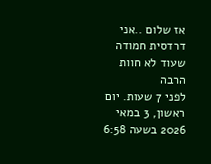אז שלום ..אני דרדסית חמודה שעוד לא חוות הרבה
לפני 7 שעות. יום ראשון, 3 במאי 2026 בשעה 6:58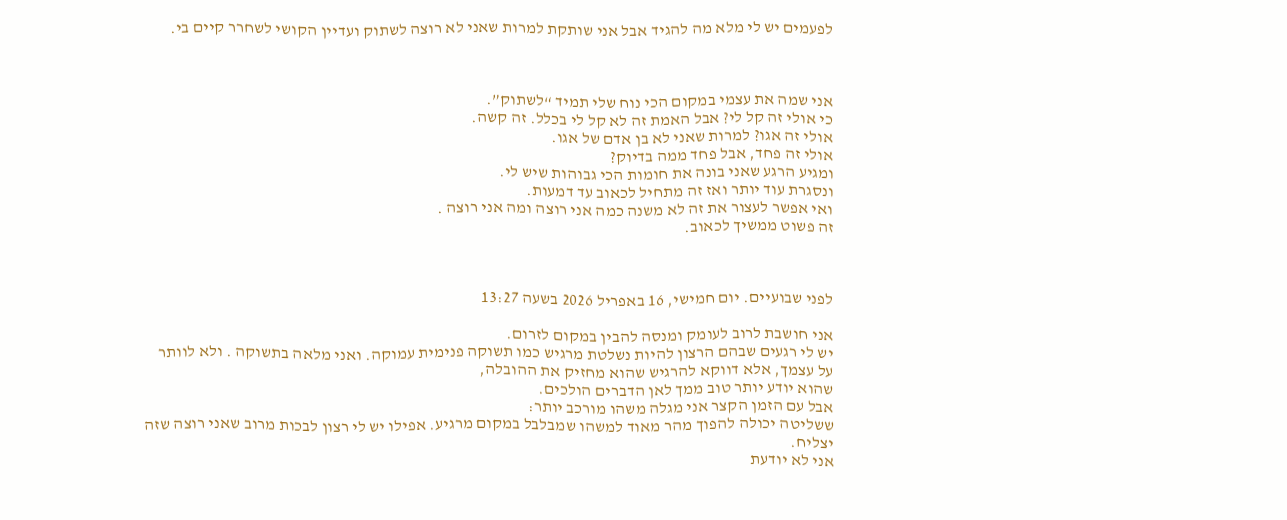לפעמים יש לי מלא מה להגיד אבל אני שותקת למרות שאני לא רוצה לשתוק ועדיין הקושי לשחרר קיים בי.



אני שמה את עצמי במקום הכי נוח שלי תמיד “לשתוק”.
כי אולי זה קל לי? אבל האמת זה לא קל לי בכלל. זה קשה.
אולי זה אגו? למרות שאני לא בן אדם של אגו.
אולי זה פחד, אבל פחד ממה בדיוק?
ומגיע הרגע שאני בונה את חומות הכי גבוהות שיש לי.
ונסגרת עוד יותר ואז זה מתחיל לכאוב עד דמעות.
ואי אפשר לעצור את זה לא משנה כמה אני רוצה ומה אני רוצה .
זה פשוט ממשיך לכאוב.



לפני שבועיים. יום חמישי, 16 באפריל 2026 בשעה 13:27

אני חושבת לרוב לעומק ומנסה להבין במקום לזרום.
יש לי רגעים שבהם הרצון להיות נשלטת מרגיש כמו תשוקה פנימית עמוקה. ואני מלאה בתשוקה . ולא לוותר על עצמך, אלא דווקא להרגיש שהוא מחזיק את ההובלה,
שהוא יודע יותר טוב ממך לאן הדברים הולכים.
אבל עם הזמן הקצר אני מגלה משהו מורכב יותר:
ששליטה יכולה להפוך מהר מאוד למשהו שמבלבל במקום מרגיע. אפילו יש לי רצון לבכות מרוב שאני רוצה שזה יצליח.
אני לא יודעת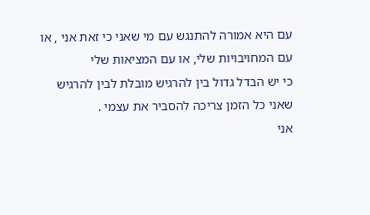עם היא אמורה להתנגש עם מי שאני כי זאת אני , או עם המחויבויות שלי, או עם המציאות שלי
כי יש הבדל גדול בין להרגיש מובלת לבין להרגיש שאני כל הזמן צריכה להסביר את עצמי .
אני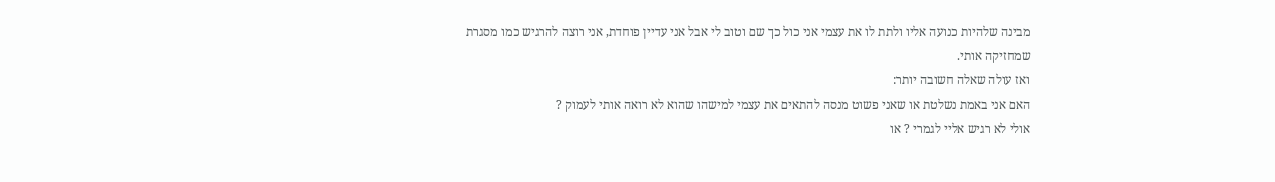מבינה שלהיות כנועה אליו ולתת לו את עצמי אני כול כך שם וטוב לי אבל אני עדיין פוחדת, אני רוצה להרגיש כמו מסגרת שמחזיקה אותי.
ואז עולה שאלה חשובה יותר:
האם אני באמת נשלטת או שאני פשוט מנסה להתאים את עצמי למישהו שהוא לא רואה אותי לעמוק ?
אולי לא רגיש אליי לגמרי ? או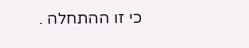כי זו ההתחלה .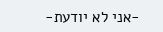-אני לא יודעת-